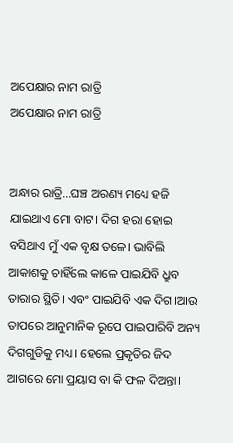ଅପେକ୍ଷାର ନାମ ରାତ୍ରି
ଅପେକ୍ଷାର ନାମ ରାତ୍ରି


ଅନ୍ଧାର ରାତ୍ରି...ଘଞ୍ଚ ଅରଣ୍ୟ ମଧ୍ୟେ ହଜି ଯାଇଥାଏ ମୋ ବାଟ। ଦିଗ ହରା ହୋଇ ବସିଥାଏ ମୁଁ ଏକ ବୃକ୍ଷ ତଳେ। ଭାବିଲି ଆକାଶକୁ ଚାହିଁଲେ କାଳେ ପାଇଯିବି ଧ୍ରୁବ ତାରାର ସ୍ଥିତି। ଏବଂ ପାଇଯିବି ଏକ ଦିଗ।ଆଉ ତାପରେ ଆନୁମାନିକ ରୂପେ ପାଇପାରିବି ଅନ୍ୟ ଦିଗଗୁଡିକୁ ମଧ୍ୟ। ହେଲେ ପ୍ରକୃତିର ଜିଦ ଆଗରେ ମୋ ପ୍ରୟାସ ବା କି ଫଳ ଦିଅନ୍ତା।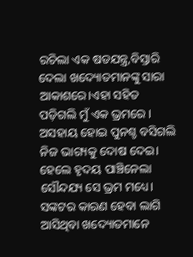ରଚିଲା ଏକ ଷଡଯନ୍ତ୍ର,ବିସ୍ତାରି ଦେଲା ଖଦ୍ୟୋତମାନଙ୍କୁ ସାରା ଆକାଶରେ।ଏହା ସହିତ ପଡ଼ିଗଲି ମୁଁ ଏକ ଭ୍ରମରେ । ଅସହାୟ ହୋଇ ପୁନଶ୍ଚ ବସିଗଲି ନିଜ ଭାଗ୍ୟକୁ ଦୋଷ ଦେଇ। ହେଲେ ହୃଦୟ ପାଞ୍ଚିନେଲା ସୌନ୍ଦଯ୍ୟ ସେ ଭ୍ରମ ମଧ୍ୟେ। ସଙ୍କଟର କାରଣ ହେବା ଲାଗି ଆସିଥିବା ଖଦ୍ୟୋତମାନେ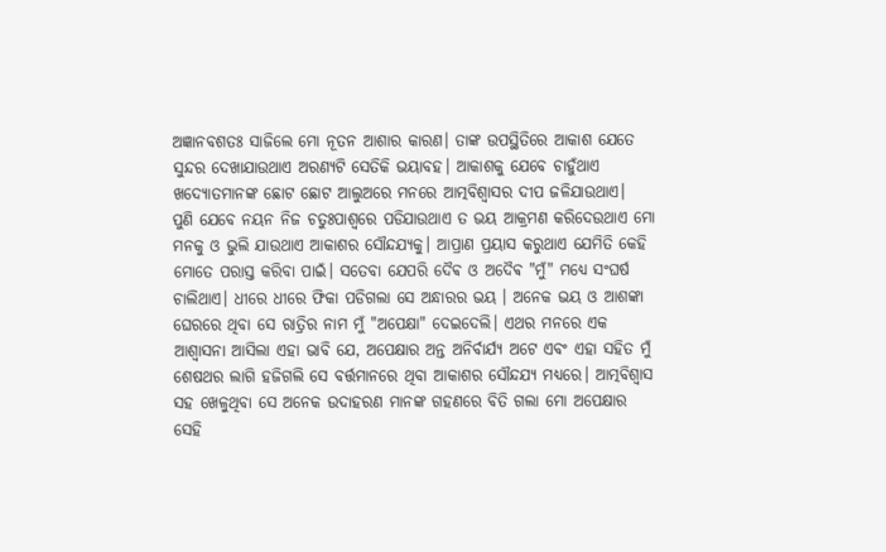ଅଜ୍ଞାନବଶତଃ ସାଜିଲେ ମୋ ନୂତନ ଆଶାର କାରଣ। ତାଙ୍କ ଉପସ୍ଥିତିରେ ଆକାଶ ଯେତେ ସୁନ୍ଦର ଦେଖାଯାଉଥାଏ ଅରଣ୍ୟଟି ସେତିକି ଭୟାବହ। ଆକାଶକୁ ଯେବେ ଚାହୁଁଥାଏ ଖଦ୍ୟୋତମାନଙ୍କ ଛୋଟ ଛୋଟ ଆଲୁଅରେ ମନରେ ଆତ୍ମବିଶ୍ୱାସର ଦୀପ ଜଳିଯାଉଥାଏ।
ପୁଣି ଯେବେ ନୟନ ନିଜ ଚତୁଃପାଶ୍ୱରେ ପଡିଯାଉଥାଏ ତ ଭୟ ଆକ୍ରମଣ କରିଦେଉଥାଏ ମୋ ମନକୁ ଓ ଭୁଲି ଯାଉଥାଏ ଆକାଶର ସୌନ୍ଦଯ୍ୟକୁ। ଆପ୍ରାଣ ପ୍ରୟାସ କରୁଥାଏ ଯେମିତି କେହି ମୋତେ ପରାସ୍ତ କରିବା ପାଇଁ। ସତେବା ଯେପରି ଦୈଵ ଓ ଅଦୈଵ "ମୁଁ" ମଧ୍ୟେ ସଂଘର୍ଷ ଚାଲିଥାଏ। ଧୀରେ ଧୀରେ ଫିକା ପଡିଗଲା ସେ ଅନ୍ଧାରର ଭୟ । ଅନେକ ଭୟ ଓ ଆଶଙ୍କା ଘେରରେ ଥିବା ସେ ରାତ୍ରିର ନାମ ମୁଁ "ଅପେକ୍ଷା" ଦେଇଦେଲି। ଏଥର ମନରେ ଏକ ଆଶ୍ୱାସନା ଆସିଲା ଏହା ଭାବି ଯେ, ଅପେକ୍ଷାର ଅନ୍ତ ଅନିର୍ବାର୍ଯ୍ୟ ଅଟେ ଏବଂ ଏହା ସହିତ ମୁଁ ଶେଷଥର ଲାଗି ହଜିଗଲି ସେ ବର୍ତ୍ତମାନରେ ଥିବା ଆକାଶର ସୌନ୍ଦଯ୍ୟ ମଧ୍ୟରେ। ଆତ୍ମବିଶ୍ୱାସ ସହ ଖେଳୁଥିବା ସେ ଅନେକ ଉଦାହରଣ ମାନଙ୍କ ଗହଣରେ ବିତି ଗଲା ମୋ ଅପେକ୍ଷାର ସେହି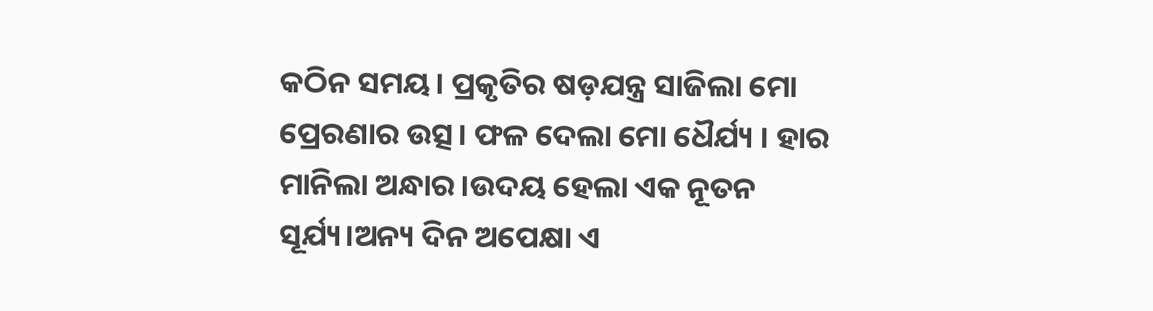କଠିନ ସମୟ। ପ୍ରକୃତିର ଷଡ଼ଯନ୍ତ୍ର ସାଜିଲା ମୋ ପ୍ରେରଣାର ଉତ୍ସ। ଫଳ ଦେଲା ମୋ ଧୈର୍ଯ୍ୟ । ହାର ମାନିଲା ଅନ୍ଧାର।ଉଦୟ ହେଲା ଏକ ନୂତନ ସୂର୍ଯ୍ୟ।ଅନ୍ୟ ଦିନ ଅପେକ୍ଷା ଏ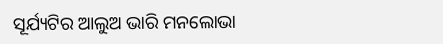ସୂର୍ଯ୍ୟଟିର ଆଲୁଅ ଭାରି ମନଲୋଭା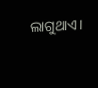ଲାଗୁଥାଏ।